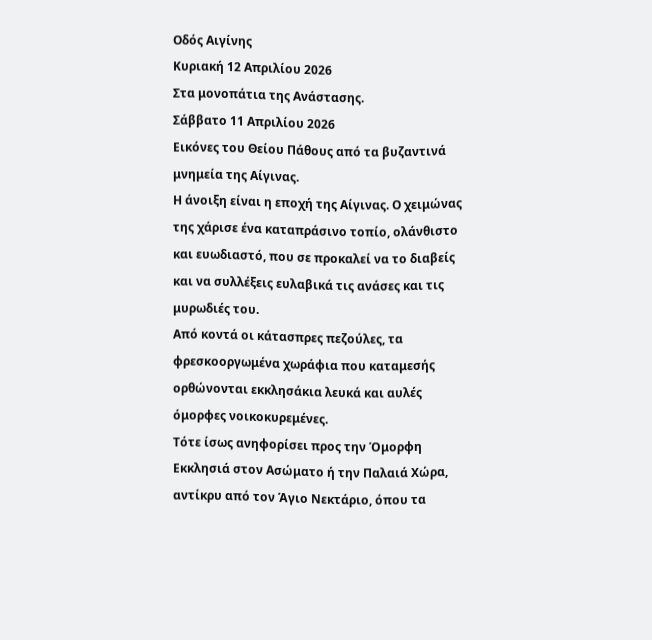Οδός Αιγίνης
Κυριακή 12 Απριλίου 2026
Στα μονοπάτια της Ανάστασης.
Σάββατο 11 Απριλίου 2026
Εικόνες του Θείου Πάθους από τα βυζαντινά μνημεία της Αίγινας.
Η άνοιξη είναι η εποχή της Αίγινας. Ο χειμώνας της χάρισε ένα καταπράσινο τοπίο, ολάνθιστο και ευωδιαστό, που σε προκαλεί να το διαβείς και να συλλέξεις ευλαβικά τις ανάσες και τις μυρωδιές του.
Από κοντά οι κάτασπρες πεζούλες, τα φρεσκοοργωμένα χωράφια που καταμεσής ορθώνονται εκκλησάκια λευκά και αυλές όμορφες νοικοκυρεμένες.
Τότε ίσως ανηφορίσει προς την Όμορφη Εκκλησιά στον Ασώματο ή την Παλαιά Χώρα, αντίκρυ από τον Άγιο Νεκτάριο, όπου τα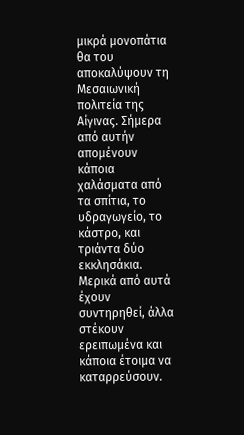μικρά μονοπάτια θα του αποκαλύψουν τη Μεσαιωνική πολιτεία της Αίγινας. Σήμερα από αυτήν απομένουν κάποια χαλάσματα από τα σπίτια, το υδραγωγείο, το κάστρο, και τριάντα δύο εκκλησάκια. Μερικά από αυτά έχουν συντηρηθεί, άλλα στέκουν ερειπωμένα και κάποια έτοιμα να καταρρεύσουν.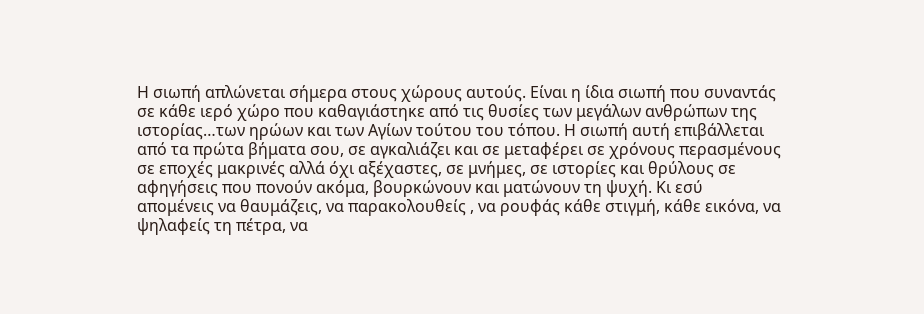Η σιωπή απλώνεται σήμερα στους χώρους αυτούς. Είναι η ίδια σιωπή που συναντάς σε κάθε ιερό χώρο που καθαγιάστηκε από τις θυσίες των μεγάλων ανθρώπων της ιστορίας…των ηρώων και των Αγίων τούτου του τόπου. Η σιωπή αυτή επιβάλλεται από τα πρώτα βήματα σου, σε αγκαλιάζει και σε μεταφέρει σε χρόνους περασμένους σε εποχές μακρινές αλλά όχι αξέχαστες, σε μνήμες, σε ιστορίες και θρύλους σε αφηγήσεις που πονούν ακόμα, βουρκώνουν και ματώνουν τη ψυχή. Κι εσύ απομένεις να θαυμάζεις, να παρακολουθείς , να ρουφάς κάθε στιγμή, κάθε εικόνα, να ψηλαφείς τη πέτρα, να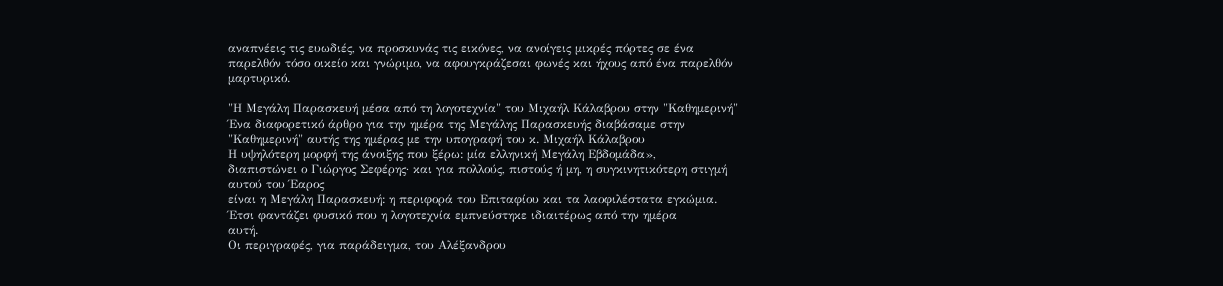αναπνέεις τις ευωδιές, να προσκυνάς τις εικόνες, να ανοίγεις μικρές πόρτες σε ένα παρελθόν τόσο οικείο και γνώριμο, να αφουγκράζεσαι φωνές και ήχους από ένα παρελθόν μαρτυρικό.

"Η Μεγάλη Παρασκευή μέσα από τη λογοτεχνία" του Μιχαήλ Κάλαβρου στην "Καθημερινή"
Ένα διαφορετικό άρθρο για την ημέρα της Μεγάλης Παρασκευής διαβάσαμε στην "Καθημερινή" αυτής της ημέρας με την υπογραφή του κ. Μιχαήλ Κάλαβρου
Η υψηλότερη μορφή της άνοιξης που ξέρω: μία ελληνική Μεγάλη Εβδομάδα»,
διαπιστώνει ο Γιώργος Σεφέρης· και για πολλούς, πιστούς ή μη, η συγκινητικότερη στιγμή αυτού του Έαρος
είναι η Μεγάλη Παρασκευή: η περιφορά του Επιταφίου και τα λαοφιλέστατα εγκώμια.
Έτσι φαντάζει φυσικό που η λογοτεχνία εμπνεύστηκε ιδιαιτέρως από την ημέρα
αυτή.
Οι περιγραφές, για παράδειγμα, του Αλέξανδρου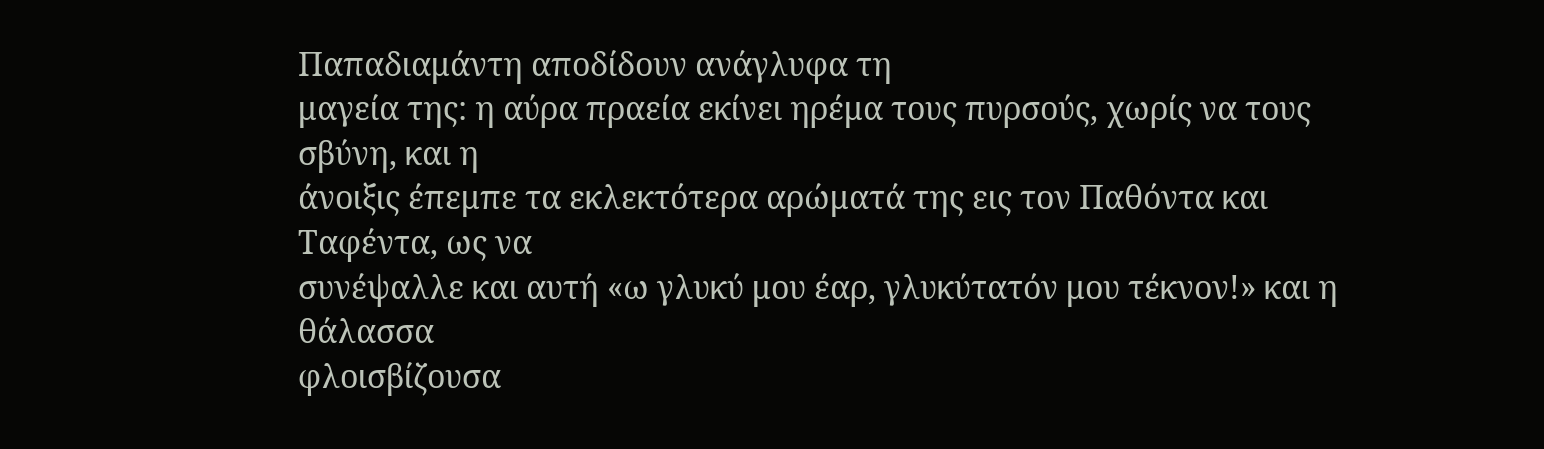Παπαδιαμάντη αποδίδουν ανάγλυφα τη
μαγεία της: η αύρα πραεία εκίνει ηρέμα τους πυρσούς, χωρίς να τους σβύνη, και η
άνοιξις έπεμπε τα εκλεκτότερα αρώματά της εις τον Παθόντα και Ταφέντα, ως να
συνέψαλλε και αυτή «ω γλυκύ μου έαρ, γλυκύτατόν μου τέκνον!» και η θάλασσα
φλοισβίζουσα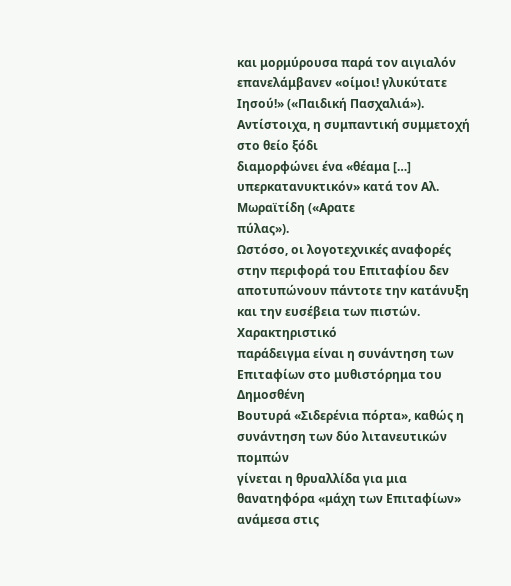και μορμύρουσα παρά τον αιγιαλόν επανελάμβανεν «οίμοι! γλυκύτατε
Ιησού!» («Παιδική Πασχαλιά»). Αντίστοιχα, η συμπαντική συμμετοχή στο θείο ξόδι
διαμορφώνει ένα «θέαμα […] υπερκατανυκτικόν» κατά τον Αλ. Μωραϊτίδη («Αρατε
πύλας»).
Ωστόσο, οι λογοτεχνικές αναφορές στην περιφορά του Επιταφίου δεν
αποτυπώνουν πάντοτε την κατάνυξη και την ευσέβεια των πιστών. Χαρακτηριστικό
παράδειγμα είναι η συνάντηση των Επιταφίων στο μυθιστόρημα του Δημοσθένη
Βουτυρά «Σιδερένια πόρτα», καθώς η συνάντηση των δύο λιτανευτικών πομπών
γίνεται η θρυαλλίδα για μια θανατηφόρα «μάχη των Επιταφίων» ανάμεσα στις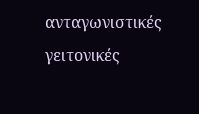ανταγωνιστικές γειτονικές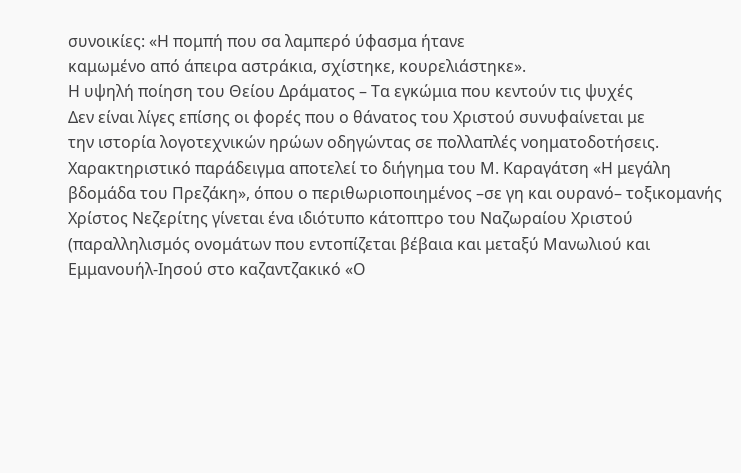συνοικίες: «Η πομπή που σα λαμπερό ύφασμα ήτανε
καμωμένο από άπειρα αστράκια, σχίστηκε, κουρελιάστηκε».
Η υψηλή ποίηση του Θείου Δράματος – Τα εγκώμια που κεντούν τις ψυχές
Δεν είναι λίγες επίσης οι φορές που ο θάνατος του Χριστού συνυφαίνεται με
την ιστορία λογοτεχνικών ηρώων οδηγώντας σε πολλαπλές νοηματοδοτήσεις.
Χαρακτηριστικό παράδειγμα αποτελεί το διήγημα του Μ. Καραγάτση «Η μεγάλη
βδομάδα του Πρεζάκη», όπου ο περιθωριοποιημένος –σε γη και ουρανό– τοξικομανής
Χρίστος Νεζερίτης γίνεται ένα ιδιότυπο κάτοπτρο του Ναζωραίου Χριστού
(παραλληλισμός ονομάτων που εντοπίζεται βέβαια και μεταξύ Μανωλιού και
Εμμανουήλ-Ιησού στο καζαντζακικό «Ο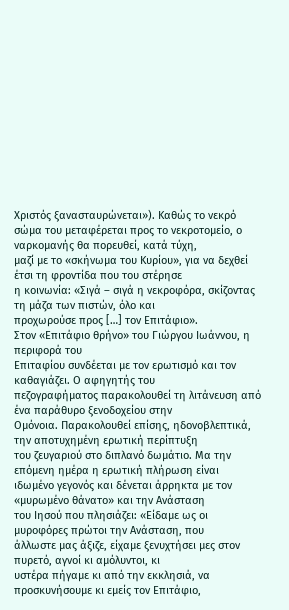Χριστός ξανασταυρώνεται»). Καθώς το νεκρό
σώμα του μεταφέρεται προς το νεκροτομείο, ο ναρκομανής θα πορευθεί, κατά τύχη,
μαζί με το «σκήνωμα του Κυρίου», για να δεχθεί έτσι τη φροντίδα που του στέρησε
η κοινωνία: «Σιγά – σιγά η νεκροφόρα, σκίζοντας τη μάζα των πιστών, όλο και
προχωρούσε προς […] τον Επιτάφιο».
Στον «Επιτάφιο θρήνο» του Γιώργου Ιωάννου, η περιφορά του
Επιταφίου συνδέεται με τον ερωτισμό και τον καθαγιάζει. Ο αφηγητής του
πεζογραφήματος παρακολουθεί τη λιτάνευση από ένα παράθυρο ξενοδοχείου στην
Ομόνοια. Παρακολουθεί επίσης, ηδονοβλεπτικά, την αποτυχημένη ερωτική περίπτυξη
του ζευγαριού στο διπλανό δωμάτιο. Μα την επόμενη ημέρα η ερωτική πλήρωση είναι
ιδωμένο γεγονός και δένεται άρρηκτα με τον «μυρωμένο θάνατο» και την Ανάσταση
του Ιησού που πλησιάζει: «Είδαμε ως οι μυροφόρες πρώτοι την Ανάσταση, που
άλλωστε μας άξιζε, είχαμε ξενυχτήσει μες στον πυρετό, αγνοί κι αμόλυντοι, κι
υστέρα πήγαμε κι από την εκκλησιά, να προσκυνήσουμε κι εμείς τον Επιτάφιο,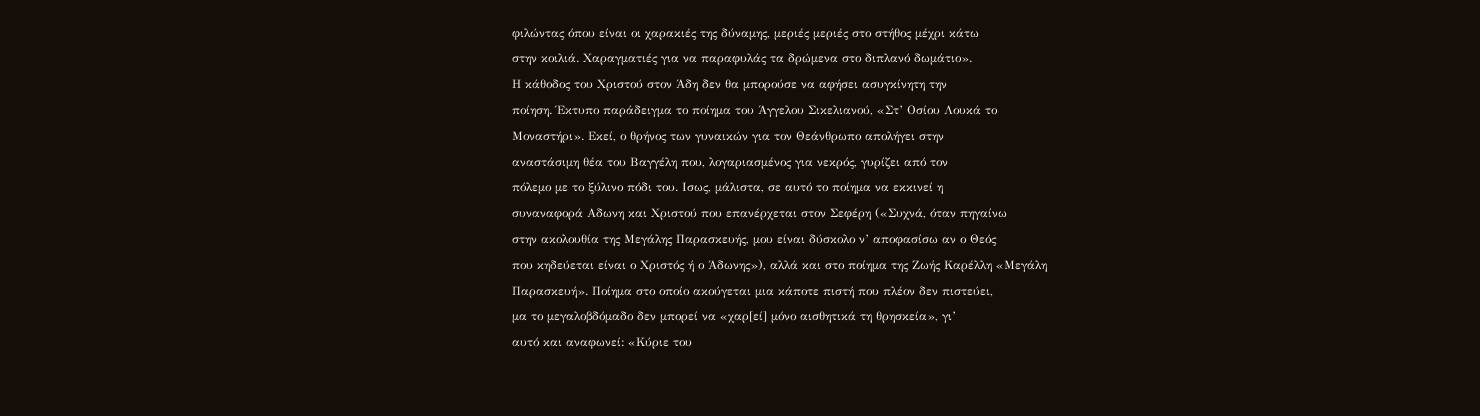φιλώντας όπου είναι οι χαρακιές της δύναμης, μεριές μεριές στο στήθος μέχρι κάτω
στην κοιλιά. Χαραγματιές για να παραφυλάς τα δρώμενα στο διπλανό δωμάτιο».
Η κάθοδος του Χριστού στον Άδη δεν θα μπορούσε να αφήσει ασυγκίνητη την
ποίηση. Έκτυπο παράδειγμα το ποίημα του Άγγελου Σικελιανού, «Στ’ Οσίου Λουκά το
Μοναστήρι». Εκεί, ο θρήνος των γυναικών για τον Θεάνθρωπο απολήγει στην
αναστάσιμη θέα του Βαγγέλη που, λογαριασμένος για νεκρός, γυρίζει από τον
πόλεμο με το ξύλινο πόδι του. Ισως, μάλιστα, σε αυτό το ποίημα να εκκινεί η
συναναφορά Αδωνη και Χριστού που επανέρχεται στον Σεφέρη («Συχνά, όταν πηγαίνω
στην ακολουθία της Μεγάλης Παρασκευής, μου είναι δύσκολο ν’ αποφασίσω αν ο Θεός
που κηδεύεται είναι ο Χριστός ή ο Άδωνης»), αλλά και στο ποίημα της Ζωής Καρέλλη «Μεγάλη
Παρασκευή». Ποίημα στο οποίο ακούγεται μια κάποτε πιστή που πλέον δεν πιστεύει,
μα το μεγαλοβδόμαδο δεν μπορεί να «χαρ[εί] μόνο αισθητικά τη θρησκεία», γι’
αυτό και αναφωνεί: «Κύριε του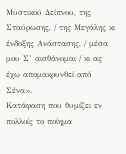Μυστικού Δείπνου, της Σταύρωσης, / της Μεγάλης κι
ένδοξης Ανάστασης, / μέσα μου Σ’ αισθάνομαι / κι ας έχω απομακρυνθεί από Σένα».
Κατάφαση που θυμίζει εν πολλοίς το ποίημα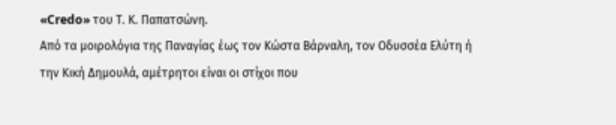«Credo» του Τ. Κ. Παπατσώνη.
Από τα μοιρολόγια της Παναγίας έως τον Κώστα Βάρναλη, τον Οδυσσέα Ελύτη ή
την Κική Δημουλά, αμέτρητοι είναι οι στίχοι που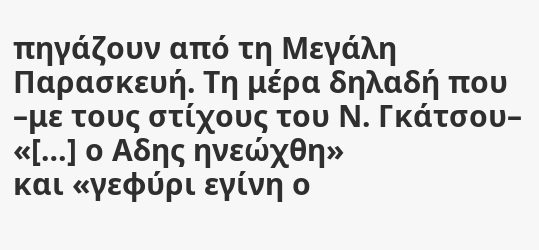πηγάζουν από τη Μεγάλη
Παρασκευή. Τη μέρα δηλαδή που –με τους στίχους του Ν. Γκάτσου– «[…] ο Αδης ηνεώχθη»
και «γεφύρι εγίνη ο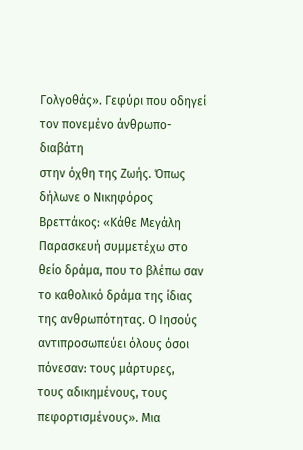Γολγοθάς». Γεφύρι που οδηγεί τον πονεμένο άνθρωπο-διαβάτη
στην όχθη της Ζωής. Όπως δήλωνε ο Νικηφόρος Βρεττάκος: «Κάθε Μεγάλη
Παρασκευή συμμετέχω στο θείο δράμα, που το βλέπω σαν το καθολικό δράμα της ίδιας
της ανθρωπότητας. Ο Ιησούς αντιπροσωπεύει όλους όσοι πόνεσαν: τους μάρτυρες,
τους αδικημένους, τους πεφορτισμένους». Μια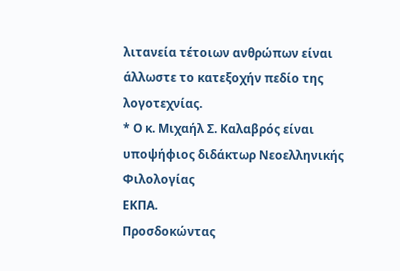λιτανεία τέτοιων ανθρώπων είναι
άλλωστε το κατεξοχήν πεδίο της λογοτεχνίας.
* Ο κ. Μιχαήλ Σ. Καλαβρός είναι υποψήφιος διδάκτωρ Νεοελληνικής Φιλολογίας
ΕΚΠΑ.
Προσδοκώντας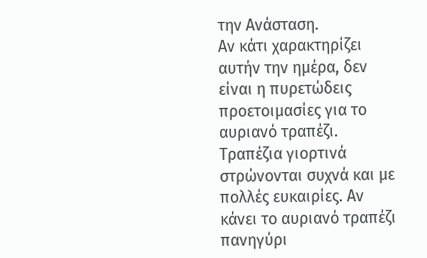την Ανάσταση.
Αν κάτι χαρακτηρίζει αυτήν την ημέρα, δεν είναι η πυρετώδεις προετοιμασίες για το αυριανό τραπέζι. Τραπέζια γιορτινά στρώνονται συχνά και με πολλές ευκαιρίες. Αν κάνει το αυριανό τραπέζι πανηγύρι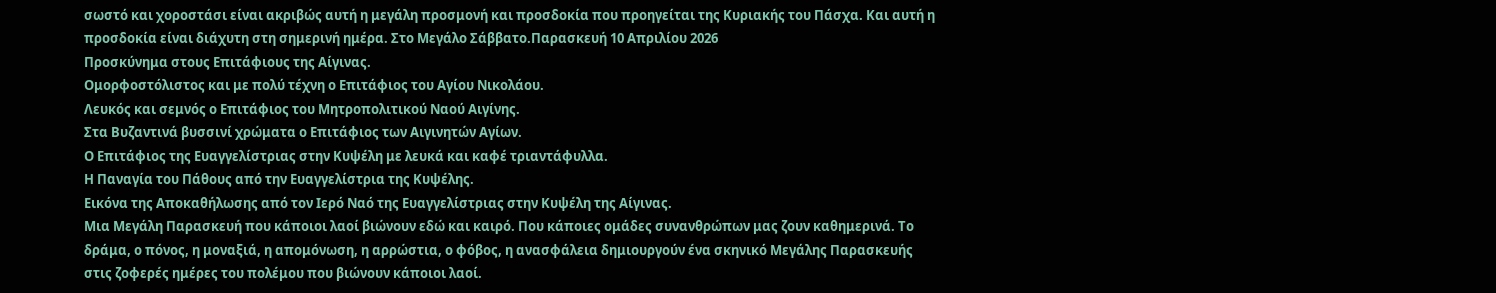σωστό και χοροστάσι είναι ακριβώς αυτή η μεγάλη προσμονή και προσδοκία που προηγείται της Κυριακής του Πάσχα. Και αυτή η προσδοκία είναι διάχυτη στη σημερινή ημέρα. Στο Μεγάλο Σάββατο.Παρασκευή 10 Απριλίου 2026
Προσκύνημα στους Επιτάφιους της Αίγινας.
Ομορφοστόλιστος και με πολύ τέχνη ο Επιτάφιος του Αγίου Νικολάου.
Λευκός και σεμνός ο Επιτάφιος του Μητροπολιτικού Ναού Αιγίνης.
Στα Βυζαντινά βυσσινί χρώματα ο Επιτάφιος των Αιγινητών Αγίων.
Ο Επιτάφιος της Ευαγγελίστριας στην Κυψέλη με λευκά και καφέ τριαντάφυλλα.
Η Παναγία του Πάθους από την Ευαγγελίστρια της Κυψέλης.
Εικόνα της Αποκαθήλωσης από τον Ιερό Ναό της Ευαγγελίστριας στην Κυψέλη της Αίγινας.
Μια Μεγάλη Παρασκευή που κάποιοι λαοί βιώνουν εδώ και καιρό. Που κάποιες ομάδες συνανθρώπων μας ζουν καθημερινά. Το δράμα, ο πόνος, η μοναξιά, η απομόνωση, η αρρώστια, ο φόβος, η ανασφάλεια δημιουργούν ένα σκηνικό Μεγάλης Παρασκευής στις ζοφερές ημέρες του πολέμου που βιώνουν κάποιοι λαοί.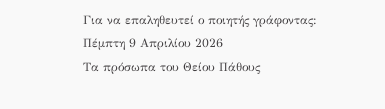Για να επαληθευτεί ο ποιητής γράφοντας:
Πέμπτη 9 Απριλίου 2026
Τα πρόσωπα του Θείου Πάθους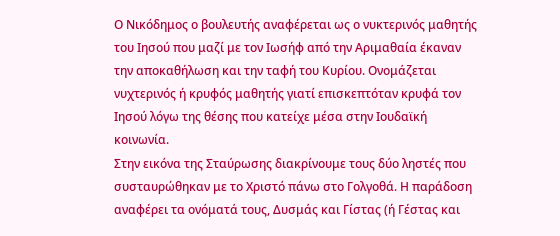Ο Νικόδημος ο βουλευτής αναφέρεται ως ο νυκτερινός μαθητής του Ιησού που μαζί με τον Ιωσήφ από την Αριμαθαία έκαναν την αποκαθήλωση και την ταφή του Κυρίου. Ονομάζεται νυχτερινός ή κρυφός μαθητής γιατί επισκεπτόταν κρυφά τον Ιησού λόγω της θέσης που κατείχε μέσα στην Ιουδαϊκή κοινωνία.
Στην εικόνα της Σταύρωσης διακρίνουμε τους δύο ληστές που συσταυρώθηκαν με το Χριστό πάνω στο Γολγοθά. Η παράδοση αναφέρει τα ονόματά τους, Δυσμάς και Γίστας (ή Γέστας και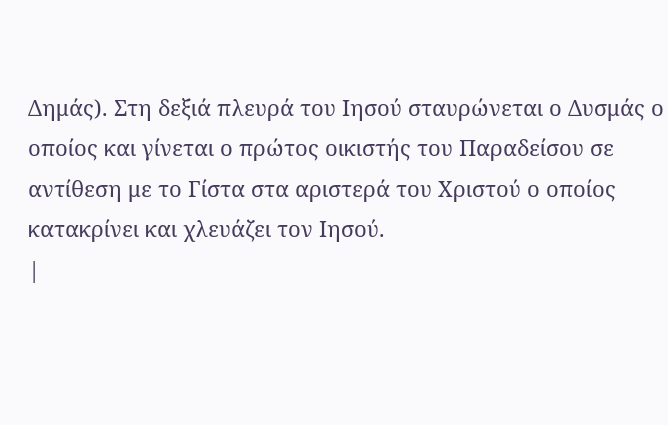Δημάς). Στη δεξιά πλευρά του Ιησού σταυρώνεται ο Δυσμάς ο οποίος και γίνεται ο πρώτος οικιστής του Παραδείσου σε αντίθεση με το Γίστα στα αριστερά του Χριστού ο οποίος κατακρίνει και χλευάζει τον Ιησού.
|